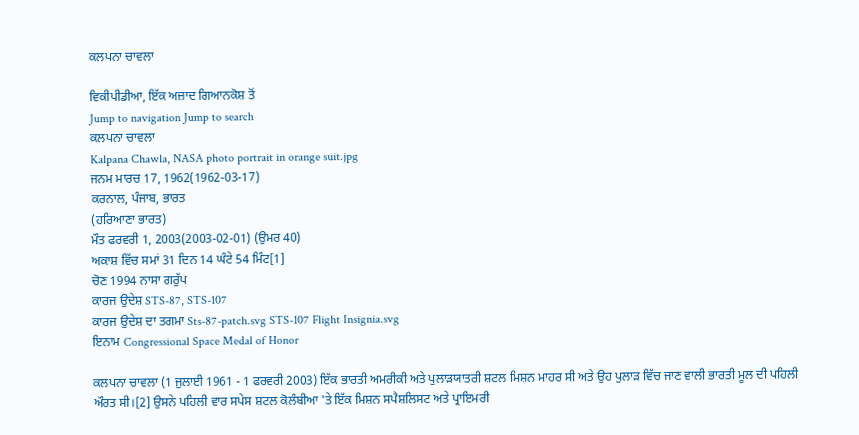ਕਲਪਨਾ ਚਾਵਲਾ

ਵਿਕੀਪੀਡੀਆ, ਇੱਕ ਅਜ਼ਾਦ ਗਿਆਨਕੋਸ਼ ਤੋਂ
Jump to navigation Jump to search
ਕਲਪਨਾ ਚਾਵਲਾ
Kalpana Chawla, NASA photo portrait in orange suit.jpg
ਜਨਮ ਮਾਰਚ 17, 1962(1962-03-17)
ਕਰਨਾਲ, ਪੰਜਾਬ, ਭਾਰਤ
(ਹਰਿਆਣਾ ਭਾਰਤ)
ਮੌਤ ਫਰਵਰੀ 1, 2003(2003-02-01) (ਉਮਰ 40)
ਅਕਾਸ਼ ਵਿੱਚ ਸਮਾਂ 31 ਦਿਨ 14 ਘੰਟੇ 54 ਮਿੰਟ[1]
ਚੋਣ 1994 ਨਾਸਾ ਗਰੁੱਪ
ਕਾਰਜ ਉਦੇਸ਼ STS-87, STS-107
ਕਾਰਜ ਉਦੇਸ਼ ਦਾ ਤਗਮਾ Sts-87-patch.svg STS-107 Flight Insignia.svg
ਇਨਾਮ Congressional Space Medal of Honor

ਕਲਪਨਾ ਚਾਵਲਾ (1 ਜੁਲਾਈ 1961 - 1 ਫਰਵਰੀ 2003) ਇੱਕ ਭਾਰਤੀ ਅਮਰੀਕੀ ਅਤੇ ਪੁਲਾੜਯਾਤਰੀ ਸ਼ਟਲ ਮਿਸ਼ਨ ਮਾਹਰ ਸੀ ਅਤੇ ਉਹ ਪੁਲਾੜ ਵਿੱਚ ਜਾਣ ਵਾਲੀ ਭਾਰਤੀ ਮੂਲ ਦੀ ਪਹਿਲੀ ਔਰਤ ਸੀ।[2] ਉਸਨੇ ਪਹਿਲੀ ਵਾਰ ਸਪੇਸ ਸ਼ਟਲ ਕੋਲੰਬੀਆ 'ਤੇ ਇੱਕ ਮਿਸ਼ਨ ਸਪੈਸ਼ਲਿਸਟ ਅਤੇ ਪ੍ਰਾਇਮਰੀ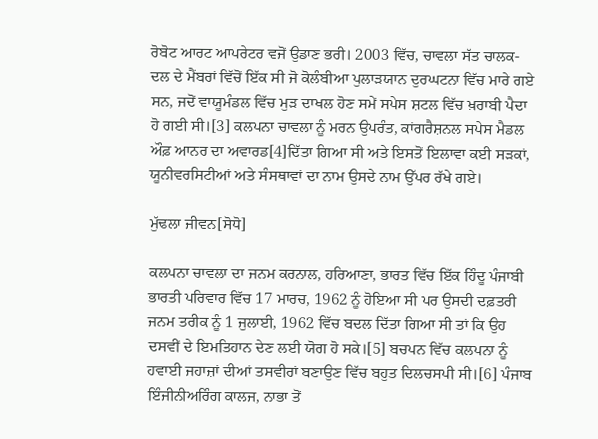ਰੋਬੋਟ ਆਰਟ ਆਪਰੇਟਰ ਵਜੋਂ ਉਡਾਣ ਭਰੀ। 2003 ਵਿੱਚ, ਚਾਵਲਾ ਸੱਤ ਚਾਲਕ-ਦਲ ਦੇ ਮੈਂਬਰਾਂ ਵਿੱਚੋਂ ਇੱਕ ਸੀ ਜੋ ਕੋਲੰਬੀਆ ਪੁਲਾੜਯਾਨ ਦੁਰਘਟਨਾ ਵਿੱਚ ਮਾਰੇ ਗਏ ਸਨ, ਜਦੋਂ ਵਾਯੂਮੰਡਲ ਵਿੱਚ ਮੁੜ ਦਾਖਲ ਹੋਣ ਸਮੇਂ ਸਪੇਸ ਸ਼ਟਲ ਵਿੱਚ ਖ਼ਰਾਬੀ ਪੈਦਾ ਹੋ ਗਈ ਸੀ।[3] ਕਲਪਨਾ ਚਾਵਲਾ ਨੂੰ ਮਰਨ ਉਪਰੰਤ, ਕਾਂਗਰੈਸ਼ਨਲ ਸਪੇਸ ਮੈਡਲ ਔਫ਼ ਆਨਰ ਦਾ ਅਵਾਰਡ[4]ਦਿੱਤਾ ਗਿਆ ਸੀ ਅਤੇ ਇਸਤੋਂ ਇਲਾਵਾ ਕਈ ਸੜਕਾਂ, ਯੂਨੀਵਰਸਿਟੀਆਂ ਅਤੇ ਸੰਸਥਾਵਾਂ ਦਾ ਨਾਮ ਉਸਦੇ ਨਾਮ ਉੱਪਰ ਰੱਖੇ ਗਏ।

ਮੁੱਢਲਾ ਜੀਵਨ[ਸੋਧੋ]

ਕਲਪਨਾ ਚਾਵਲਾ ਦਾ ਜਨਮ ਕਰਨਾਲ, ਹਰਿਆਣਾ, ਭਾਰਤ ਵਿੱਚ ਇੱਕ ਹਿੰਦੂ ਪੰਜਾਬੀ ਭਾਰਤੀ ਪਰਿਵਾਰ ਵਿੱਚ 17 ਮਾਰਚ, 1962 ਨੂੰ ਹੋਇਆ ਸੀ ਪਰ ਉਸਦੀ ਦਫ਼ਤਰੀ ਜਨਮ ਤਰੀਕ ਨੂੰ 1 ਜੁਲਾਈ, 1962 ਵਿੱਚ ਬਦਲ ਦਿੱਤਾ ਗਿਆ ਸੀ ਤਾਂ ਕਿ ਉਹ ਦਸਵੀਂ ਦੇ ਇਮਤਿਹਾਨ ਦੇਣ ਲਈ ਯੋਗ ਹੋ ਸਕੇ।[5] ਬਚਪਨ ਵਿੱਚ ਕਲਪਨਾ ਨੂੰ ਹਵਾਈ ਜਹਾਜ਼ਾਂ ਦੀਆਂ ਤਸਵੀਰਾਂ ਬਣਾਉਣ ਵਿੱਚ ਬਹੁਤ ਦਿਲਚਸਪੀ ਸੀ।[6] ਪੰਜਾਬ ਇੰਜੀਨੀਅਰਿੰਗ ਕਾਲਜ, ਨਾਭਾ ਤੋਂ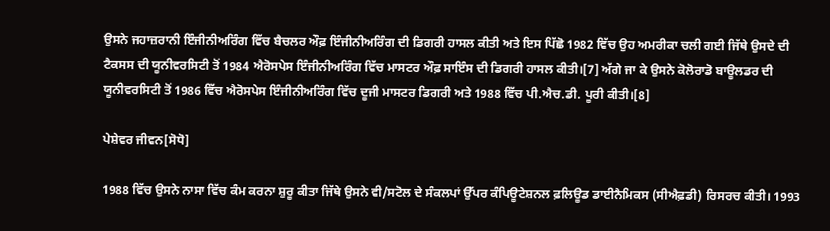ਉਸਨੇ ਜਹਾਜ਼ਰਾਨੀ ਇੰਜੀਨੀਅਰਿੰਗ ਵਿੱਚ ਬੈਚਲਰ ਔਫ਼ ਇੰਜੀਨੀਅਰਿੰਗ ਦੀ ਡਿਗਰੀ ਹਾਸਲ ਕੀਤੀ ਅਤੇ ਇਸ ਪਿੱਛੋ 1982 ਵਿੱਚ ਉਹ ਅਮਰੀਕਾ ਚਲੀ ਗਈ ਜਿੱਥੇ ਉਸਦੇ ਦੀ ਟੈਕਸਸ ਦੀ ਯੂਨੀਵਰਸਿਟੀ ਤੋਂ 1984 ਐਰੋਸਪੇਸ ਇੰਜੀਨੀਅਰਿੰਗ ਵਿੱਚ ਮਾਸਟਰ ਔਫ਼ ਸਾਇੰਸ ਦੀ ਡਿਗਰੀ ਹਾਸਲ ਕੀਤੀ।[7] ਅੱਗੇ ਜਾ ਕੇ ਉਸਨੇ ਕੋਲੋਰਾਡੋ ਬਾਊਲਡਰ ਦੀ ਯੂਨੀਵਰਸਿਟੀ ਤੋਂ 1986 ਵਿੱਚ ਐਰੋਸਪੇਸ ਇੰਜੀਨੀਅਰਿੰਗ ਵਿੱਚ ਦੂਜੀ ਮਾਸਟਰ ਡਿਗਰੀ ਅਤੇ 1988 ਵਿੱਚ ਪੀ.ਐਚ.ਡੀ. ਪੂਰੀ ਕੀਤੀ।[8]

ਪੇਸ਼ੇਵਰ ਜੀਵਨ[ਸੋਧੋ]

1988 ਵਿੱਚ ਉਸਨੇ ਨਾਸਾ ਵਿੱਚ ਕੰਮ ਕਰਨਾ ਸ਼ੁਰੂ ਕੀਤਾ ਜਿੱਥੇ ਉਸਨੇ ਵੀ/ਸਟੋਲ ਦੇ ਸੰਕਲਪਾਂ ਉੱਪਰ ਕੰਪਿਊਟੇਸ਼ਨਲ ਫ਼ਲਿਊਡ ਡਾਈਨੈਮਿਕਸ (ਸੀਐਫ਼ਡੀ) ਰਿਸਰਚ ਕੀਤੀ। 1993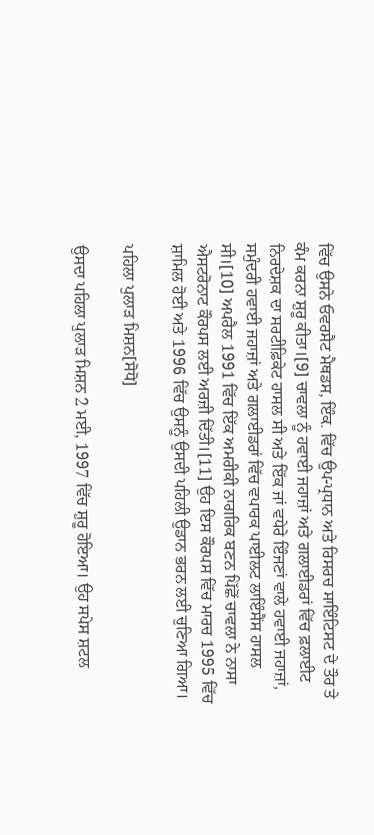ਵਿੱਚ ਉਸਨੇ ਓਵਰਸੈਟ ਮੈਥਡਸ, ਇੰਕ. ਵਿੱਚ ਉਪ-ਪ੍ਰਧਾਨ ਅਤੇ ਰਿਸਰਚ ਸਾਇੰਟਿਸਟ ਦੇ ਤੌਰ ਤੇ ਕੰਮ ਕਰਨਾ ਸ਼ੁਰੂ ਕੀਤਾ।[9] ਚਾਵਲਾ ਨੂੰ ਹਵਾਈ ਜਹਾਜ਼ਾਂ ਅਤੇ ਗਲਾਈਡਰਾਂ ਵਿੱਚ ਫ਼ਲਾਈਟ ਨਿਰਦੇਸ਼ਕ ਦਾ ਸਰਟੀਫ਼ਿਕੇਟ ਹਾਸਲ ਸੀ ਅਤੇ ਇੱਕ ਜਾਂ ਵਧੇਰੇ ਇੰਜਣਾਂ ਵਾਲੇ ਹਵਾਈ ਜਹਾਜ਼ਾਂ, ਸਮੁੰਦਰੀ ਹਵਾਈ ਜਹਾਜ਼ਾਂ ਅਤੇ ਗਲਾਈਡਰਾਂ ਵਿੱਚ ਵਪਾਰਕ ਪਾਈਲਟ ਲਾਇੰਸੈਂਸ ਹਾਸਲ ਸੀ।[10] ਅਪਰੈਲ 1991 ਵਿੱਚ ਇੱਕ ਅਮਰੀਕੀ ਨਾਗਰਿਕ ਬਣਨ ਪਿੱਛੋਂ ਚਾਵਲਾ ਨੇ ਨਾਸਾ ਐਸਟਰੋਨਾਟ ਕੌਰਪਸ ਲਈ ਅਰਜ਼ੀ ਦਿੱਤੀ।[11] ਉਹ ਇਸ ਕੌਰਪਸ ਵਿੱਚ ਮਾਰਚ 1995 ਵਿੱਚ ਸ਼ਾਮਿਲ ਹੋਈ ਅਤੇ 1996 ਵਿੱਚ ਉਸਨੂੰ ਉਸਦੀ ਪਹਿਲੀ ਉਡਾਨ ਭਰਨ ਲਈ ਚੁਣਿਆ ਗਿਆ।

ਪਹਿਲਾ ਪੁਲਾੜ ਮਿਸ਼ਨ[ਸੋਧੋ]

ਉਸਦਾ ਪਹਿਲਾ ਪੁਲਾੜ ਮਿਸ਼ਨ 2 ਮਈ, 1997 ਵਿੱਚ ਸ਼ੁਰੂ ਹੋਇਆ। ਉਹ ਸਪੇਸ ਸ਼ਟਲ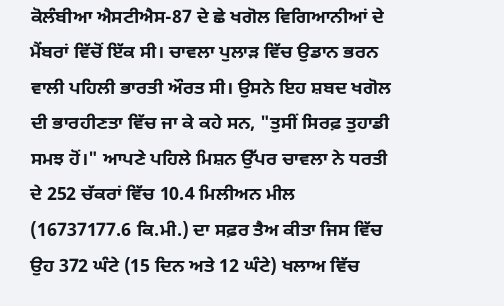ਕੋਲੰਬੀਆ ਐਸਟੀਐਸ-87 ਦੇ ਛੇ ਖਗੋਲ ਵਿਗਿਆਨੀਆਂ ਦੇ ਮੈਂਬਰਾਂ ਵਿੱਚੋਂ ਇੱਕ ਸੀ। ਚਾਵਲਾ ਪੁਲਾੜ ਵਿੱਚ ਉਡਾਨ ਭਰਨ ਵਾਲੀ ਪਹਿਲੀ ਭਾਰਤੀ ਔਰਤ ਸੀ। ਉਸਨੇ ਇਹ ਸ਼ਬਦ ਖਗੋਲ ਦੀ ਭਾਰਹੀਣਤਾ ਵਿੱਚ ਜਾ ਕੇ ਕਹੇ ਸਨ, "ਤੁਸੀਂ ਸਿਰਫ਼ ਤੁਹਾਡੀ ਸਮਝ ਹੋਂ।" ਆਪਣੇ ਪਹਿਲੇ ਮਿਸ਼ਨ ਉੱਪਰ ਚਾਵਲਾ ਨੇ ਧਰਤੀ ਦੇ 252 ਚੱਕਰਾਂ ਵਿੱਚ 10.4 ਮਿਲੀਅਨ ਮੀਲ (16737177.6 ਕਿ.ਮੀ.) ਦਾ ਸਫ਼ਰ ਤੈਅ ਕੀਤਾ ਜਿਸ ਵਿੱਚ ਉਹ 372 ਘੰਟੇ (15 ਦਿਨ ਅਤੇ 12 ਘੰਟੇ) ਖਲਾਅ ਵਿੱਚ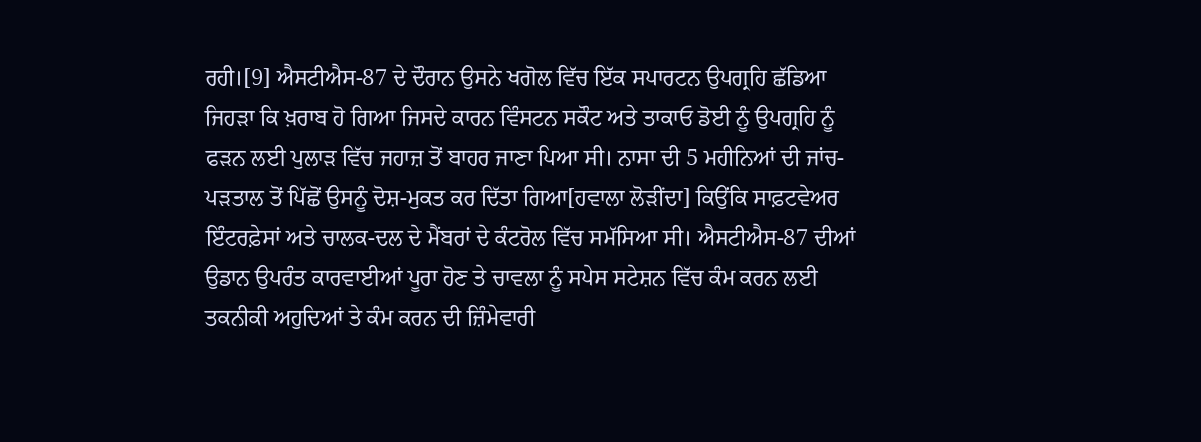ਰਹੀ।[9] ਐਸਟੀਐਸ-87 ਦੇ ਦੌਰਾਨ ਉਸਨੇ ਖਗੋਲ ਵਿੱਚ ਇੱਕ ਸਪਾਰਟਨ ਉਪਗ੍ਰਹਿ ਛੱਡਿਆ ਜਿਹੜਾ ਕਿ ਖ਼ਰਾਬ ਹੋ ਗਿਆ ਜਿਸਦੇ ਕਾਰਨ ਵਿੰਸਟਨ ਸਕੌਟ ਅਤੇ ਤਾਕਾਓ ਡੋਈ ਨੂੰ ਉਪਗ੍ਰਹਿ ਨੂੰ ਫੜਨ ਲਈ ਪੁਲਾੜ ਵਿੱਚ ਜਹਾਜ਼ ਤੋਂ ਬਾਹਰ ਜਾਣਾ ਪਿਆ ਸੀ। ਨਾਸਾ ਦੀ 5 ਮਹੀਨਿਆਂ ਦੀ ਜਾਂਚ-ਪੜਤਾਲ ਤੋਂ ਪਿੱਛੋਂ ਉਸਨੂੰ ਦੋਸ਼-ਮੁਕਤ ਕਰ ਦਿੱਤਾ ਗਿਆ[ਹਵਾਲਾ ਲੋੜੀਂਦਾ] ਕਿਉਂਕਿ ਸਾਫ਼ਟਵੇਅਰ ਇੰਟਰਫ਼ੇਸਾਂ ਅਤੇ ਚਾਲਕ-ਦਲ ਦੇ ਮੈਂਬਰਾਂ ਦੇ ਕੰਟਰੋਲ ਵਿੱਚ ਸਮੱਸਿਆ ਸੀ। ਐਸਟੀਐਸ-87 ਦੀਆਂ ਉਡਾਨ ਉਪਰੰਤ ਕਾਰਵਾਈਆਂ ਪੂਰਾ ਹੋਣ ਤੇ ਚਾਵਲਾ ਨੂੰ ਸਪੇਸ ਸਟੇਸ਼ਨ ਵਿੱਚ ਕੰਮ ਕਰਨ ਲਈ ਤਕਨੀਕੀ ਅਹੁਦਿਆਂ ਤੇ ਕੰਮ ਕਰਨ ਦੀ ਜ਼ਿੰਮੇਵਾਰੀ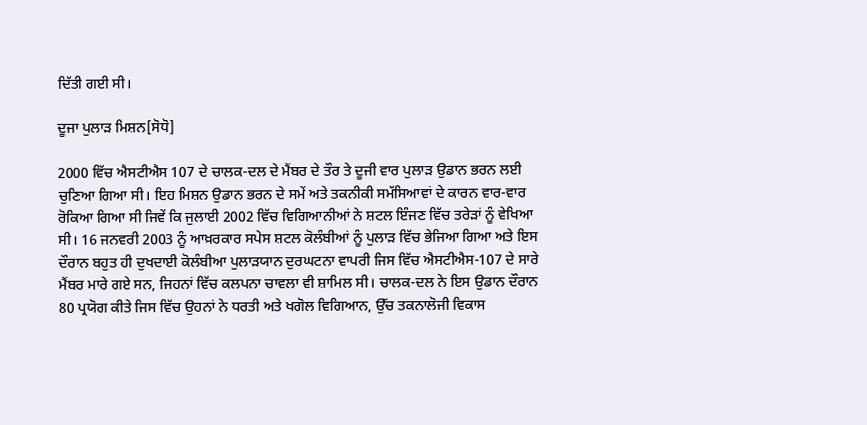ਦਿੱਤੀ ਗਈ ਸੀ।

ਦੂਜਾ ਪੁਲਾੜ ਮਿਸ਼ਨ[ਸੋਧੋ]

2000 ਵਿੱਚ ਐਸਟੀਐਸ 107 ਦੇ ਚਾਲਕ-ਦਲ ਦੇ ਮੈਂਬਰ ਦੇ ਤੌਰ ਤੇ ਦੂਜੀ ਵਾਰ ਪੁਲਾੜ ਉਡਾਨ ਭਰਨ ਲਈ ਚੁਣਿਆ ਗਿਆ ਸੀ। ਇਹ ਮਿਸ਼ਨ ਉਡਾਨ ਭਰਨ ਦੇ ਸਮੇਂ ਅਤੇ ਤਕਨੀਕੀ ਸਮੱਸਿਆਵਾਂ ਦੇ ਕਾਰਨ ਵਾਰ-ਵਾਰ ਰੋਕਿਆ ਗਿਆ ਸੀ ਜਿਵੇਂ ਕਿ ਜੁਲਾਈ 2002 ਵਿੱਚ ਵਿਗਿਆਨੀਆਂ ਨੇ ਸ਼ਟਲ ਇੰਜਣ ਵਿੱਚ ਤਰੇੜਾਂ ਨੂੰ ਵੇਖਿਆ ਸੀ। 16 ਜਨਵਰੀ 2003 ਨੂੰ ਆਖ਼ਰਕਾਰ ਸਪੇਸ ਸ਼ਟਲ ਕੋਲੰਬੀਆਂ ਨੂੰ ਪੁਲਾੜ ਵਿੱਚ ਭੇਜਿਆ ਗਿਆ ਅਤੇ ਇਸ ਦੌਰਾਨ ਬਹੁਤ ਹੀ ਦੁਖਦਾਈ ਕੋਲੰਬੀਆ ਪੁਲਾੜਯਾਨ ਦੁਰਘਟਨਾ ਵਾਪਰੀ ਜਿਸ ਵਿੱਚ ਐਸਟੀਐਸ-107 ਦੇ ਸਾਰੇ ਮੈਂਬਰ ਮਾਰੇ ਗਏ ਸਨ, ਜਿਹਨਾਂ ਵਿੱਚ ਕਲਪਨਾ ਚਾਵਲਾ ਵੀ ਸ਼ਾਮਿਲ ਸੀ। ਚਾਲਕ-ਦਲ ਨੇ ਇਸ ਉਡਾਨ ਦੌਰਾਨ 80 ਪ੍ਰਯੋਗ ਕੀਤੇ ਜਿਸ ਵਿੱਚ ਉਹਨਾਂ ਨੇ ਧਰਤੀ ਅਤੇ ਖਗੋਲ ਵਿਗਿਆਨ, ਉੱਚ ਤਕਨਾਲੋਜੀ ਵਿਕਾਸ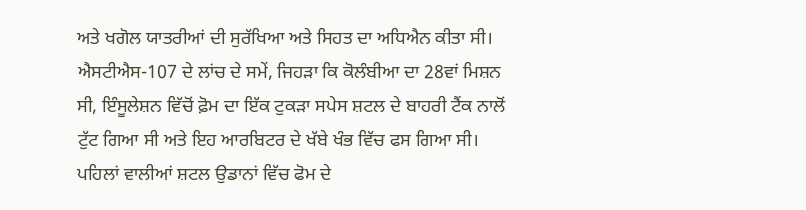ਅਤੇ ਖਗੋਲ ਯਾਤਰੀਆਂ ਦੀ ਸੁਰੱਖਿਆ ਅਤੇ ਸਿਹਤ ਦਾ ਅਧਿਐਨ ਕੀਤਾ ਸੀ। ਐਸਟੀਐਸ-107 ਦੇ ਲਾਂਚ ਦੇ ਸਮੇਂ, ਜਿਹੜਾ ਕਿ ਕੋਲੰਬੀਆ ਦਾ 28ਵਾਂ ਮਿਸ਼ਨ ਸੀ, ਇੰਸੂਲੇਸ਼ਨ ਵਿੱਚੋਂ ਫ਼ੋਮ ਦਾ ਇੱਕ ਟੁਕੜਾ ਸਪੇਸ ਸ਼ਟਲ ਦੇ ਬਾਹਰੀ ਟੈਂਕ ਨਾਲੋਂ ਟੁੱਟ ਗਿਆ ਸੀ ਅਤੇ ਇਹ ਆਰਬਿਟਰ ਦੇ ਖੱਬੇ ਖੰਭ ਵਿੱਚ ਫਸ ਗਿਆ ਸੀ। ਪਹਿਲਾਂ ਵਾਲੀਆਂ ਸ਼ਟਲ ਉਡਾਨਾਂ ਵਿੱਚ ਫੋਮ ਦੇ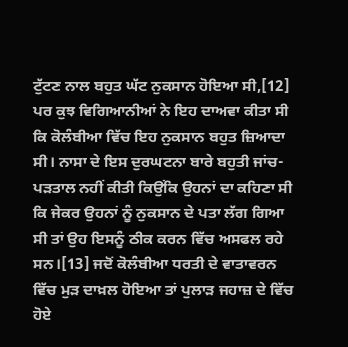ਟੁੱਟਣ ਨਾਲ ਬਹੁਤ ਘੱਟ ਨੁਕਸਾਨ ਹੋਇਆ ਸੀ,[12] ਪਰ ਕੁਝ ਵਿਗਿਆਨੀਆਂ ਨੇ ਇਹ ਦਾਅਵਾ ਕੀਤਾ ਸੀ ਕਿ ਕੋਲੰਬੀਆ ਵਿੱਚ ਇਹ ਨੁਕਸਾਨ ਬਹੁਤ ਜ਼ਿਆਦਾ ਸੀ। ਨਾਸਾ ਦੇ ਇਸ ਦੁਰਘਟਨਾ ਬਾਰੇ ਬਹੁਤੀ ਜਾਂਚ-ਪੜਤਾਲ ਨਹੀਂ ਕੀਤੀ ਕਿਉਂਕਿ ਉਹਨਾਂ ਦਾ ਕਹਿਣਾ ਸੀ ਕਿ ਜੇਕਰ ਉਹਨਾਂ ਨੂੰ ਨੁਕਸਾਨ ਦੇ ਪਤਾ ਲੱਗ ਗਿਆ ਸੀ ਤਾਂ ਉਹ ਇਸਨੂੰ ਠੀਕ ਕਰਨ ਵਿੱਚ ਅਸਫਲ ਰਹੇ ਸਨ।[13] ਜਦੋਂ ਕੋਲੰਬੀਆ ਧਰਤੀ ਦੇ ਵਾਤਾਵਰਨ ਵਿੱਚ ਮੁੜ ਦਾਖ਼ਲ ਹੋਇਆ ਤਾਂ ਪੁਲਾੜ ਜਹਾਜ਼ ਦੇ ਵਿੱਚ ਹੋਏ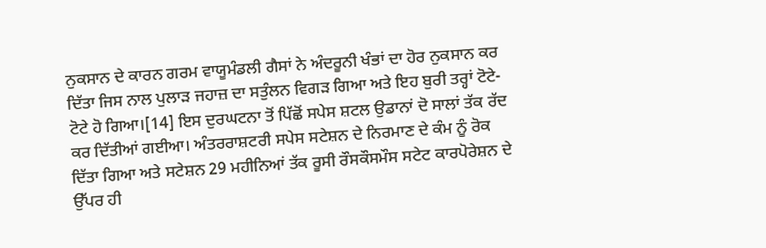ਨੁਕਸਾਨ ਦੇ ਕਾਰਨ ਗਰਮ ਵਾਯੂਮੰਡਲੀ ਗੈਸਾਂ ਨੇ ਅੰਦਰੂਨੀ ਖੰਭਾਂ ਦਾ ਹੋਰ ਨੁਕਸਾਨ ਕਰ ਦਿੱਤਾ ਜਿਸ ਨਾਲ ਪੁਲਾੜ ਜਹਾਜ਼ ਦਾ ਸਤੁੰਲਨ ਵਿਗੜ ਗਿਆ ਅਤੇ ਇਹ ਬੁਰੀ ਤਰ੍ਹਾਂ ਟੋਟੇ-ਟੋਟੇ ਹੋ ਗਿਆ।[14] ਇਸ ਦੁਰਘਟਨਾ ਤੋਂ ਪਿੱਛੋਂ ਸਪੇਸ ਸ਼ਟਲ ਉਡਾਨਾਂ ਦੋ ਸਾਲਾਂ ਤੱਕ ਰੱਦ ਕਰ ਦਿੱਤੀਆਂ ਗਈਆ। ਅੰਤਰਰਾਸ਼ਟਰੀ ਸਪੇਸ ਸਟੇਸ਼ਨ ਦੇ ਨਿਰਮਾਣ ਦੇ ਕੰਮ ਨੂੰ ਰੋਕ ਦਿੱਤਾ ਗਿਆ ਅਤੇ ਸਟੇਸ਼ਨ 29 ਮਹੀਨਿਆਂ ਤੱਕ ਰੂਸੀ ਰੌਸਕੌਸਮੌਸ ਸਟੇਟ ਕਾਰਪੋਰੇਸ਼ਨ ਦੇ ਉੱਪਰ ਹੀ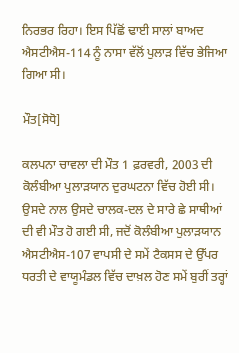ਨਿਰਭਰ ਰਿਹਾ। ਇਸ ਪਿੱਛੋਂ ਢਾਈ ਸਾਲਾਂ ਬਾਅਦ ਐਸਟੀਐਸ-114 ਨੂੰ ਨਾਸਾ ਵੱਲੋਂ ਪੁਲਾੜ ਵਿੱਚ ਭੇਜਿਆ ਗਿਆ ਸੀ।

ਮੌਤ[ਸੋਧੋ]

ਕਲਪਨਾ ਚਾਵਲਾ ਦੀ ਮੌਤ 1 ਫ਼ਰਵਰੀ, 2003 ਦੀ ਕੋਲੰਬੀਆ ਪੁਲਾੜਯਾਨ ਦੁਰਘਟਨਾ ਵਿੱਚ ਹੋਈ ਸੀ। ਉਸਦੇ ਨਾਲ ਉਸਦੇ ਚਾਲਕ-ਦਲ ਦੇ ਸਾਰੇ ਛੇ ਸਾਥੀਆਂ ਦੀ ਵੀ ਮੌਤ ਹੋ ਗਈ ਸੀ, ਜਦੋਂ ਕੋਲੰਬੀਆ ਪੁਲਾੜਯਾਨ ਐਸਟੀਐਸ-107 ਵਾਪਸੀ ਦੇ ਸਮੇਂ ਟੈਕਸਸ ਦੇ ਉੱਪਰ ਧਰਤੀ ਦੇ ਵਾਯੂਮੰਡਲ ਵਿੱਚ ਦਾਖ਼ਲ ਹੋਣ ਸਮੇਂ ਬੁਰੀਂ ਤਰ੍ਹਾਂ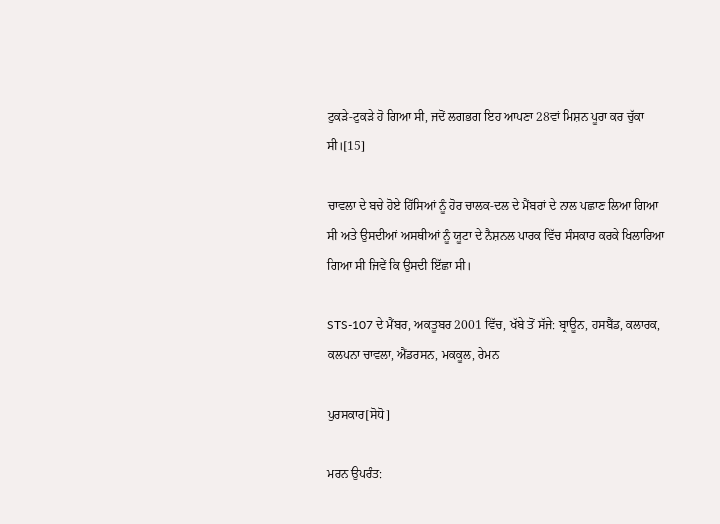ਟੁਕੜੇ-ਟੁਕੜੇ ਹੋ ਗਿਆ ਸੀ, ਜਦੋਂ ਲਗਭਗ ਇਹ ਆਪਣਾ 28ਵਾਂ ਮਿਸ਼ਨ ਪੂਰਾ ਕਰ ਚੁੱਕਾ ਸੀ।[15]

ਚਾਵਲਾ ਦੇ ਬਚੇ ਹੋਏ ਹਿੱਸਿਆਂ ਨੂੰ ਹੋਰ ਚਾਲਕ-ਦਲ ਦੇ ਮੈਂਬਰਾਂ ਦੇ ਨਾਲ ਪਛਾਣ ਲਿਆ ਗਿਆ ਸੀ ਅਤੇ ਉਸਦੀਆਂ ਅਸਥੀਆਂ ਨੂੰ ਯੂਟਾ ਦੇ ਨੈਸ਼ਨਲ ਪਾਰਕ ਵਿੱਚ ਸੰਸਕਾਰ ਕਰਕੇ ਖਿਲਾਰਿਆ ਗਿਆ ਸੀ ਜਿਵੇਂ ਕਿ ਉਸਦੀ ਇੱਛਾ ਸੀ।

STS-107 ਦੇ ਮੈਂਬਰ, ਅਕਤੂਬਰ 2001 ਵਿੱਚ, ਖੱਬੇ ਤੋਂ ਸੱਜੇ: ਬ੍ਰਾਊਨ, ਹਸਬੈਂਡ, ਕਲਾਰਕ, ਕਲਪਨਾ ਚਾਵਲਾ, ਐਂਡਰਸਨ, ਮਕਕੂਲ, ਰੇਮਨ

ਪੁਰਸਕਾਰ[ਸੋਧੋ]

ਮਰਨ ਉਪਰੰਤ: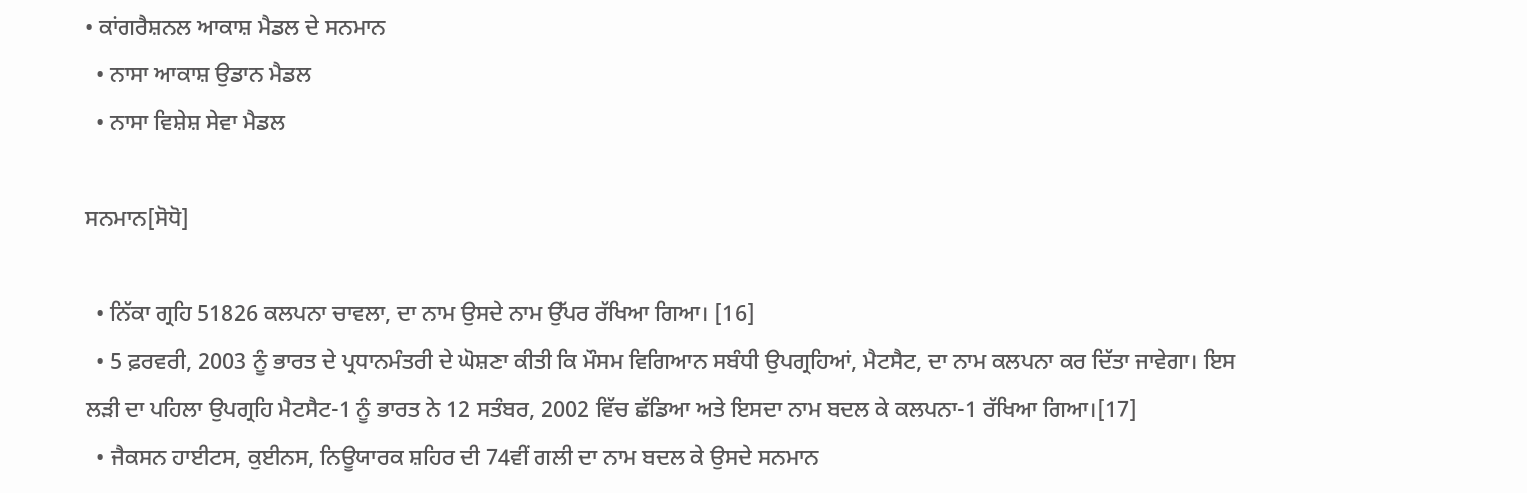• ਕਾਂਗਰੈਸ਼ਨਲ ਆਕਾਸ਼ ਮੈਡਲ ਦੇ ਸਨਮਾਨ
  • ਨਾਸਾ ਆਕਾਸ਼ ਉਡਾਨ ਮੈਡਲ
  • ਨਾਸਾ ਵਿਸ਼ੇਸ਼ ਸੇਵਾ ਮੈਡਲ

ਸਨਮਾਨ[ਸੋਧੋ]

  • ਨਿੱਕਾ ਗ੍ਰਹਿ 51826 ਕਲਪਨਾ ਚਾਵਲਾ, ਦਾ ਨਾਮ ਉਸਦੇ ਨਾਮ ਉੱਪਰ ਰੱਖਿਆ ਗਿਆ। [16]
  • 5 ਫ਼ਰਵਰੀ, 2003 ਨੂੰ ਭਾਰਤ ਦੇ ਪ੍ਰਧਾਨਮੰਤਰੀ ਦੇ ਘੋਸ਼ਣਾ ਕੀਤੀ ਕਿ ਮੌਸਮ ਵਿਗਿਆਨ ਸਬੰਧੀ ਉਪਗ੍ਰਹਿਆਂ, ਮੈਟਸੈਟ, ਦਾ ਨਾਮ ਕਲਪਨਾ ਕਰ ਦਿੱਤਾ ਜਾਵੇਗਾ। ਇਸ ਲੜੀ ਦਾ ਪਹਿਲਾ ਉਪਗ੍ਰਹਿ ਮੈਟਸੈਟ-1 ਨੂੰ ਭਾਰਤ ਨੇ 12 ਸਤੰਬਰ, 2002 ਵਿੱਚ ਛੱਡਿਆ ਅਤੇ ਇਸਦਾ ਨਾਮ ਬਦਲ ਕੇ ਕਲਪਨਾ-1 ਰੱਖਿਆ ਗਿਆ।[17]
  • ਜੈਕਸਨ ਹਾਈਟਸ, ਕੁਈਨਸ, ਨਿਊਯਾਰਕ ਸ਼ਹਿਰ ਦੀ 74ਵੀਂ ਗਲੀ ਦਾ ਨਾਮ ਬਦਲ ਕੇ ਉਸਦੇ ਸਨਮਾਨ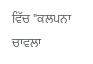ਵਿੱਚ "ਕਲਪਨਾ ਚਾਵਲਾ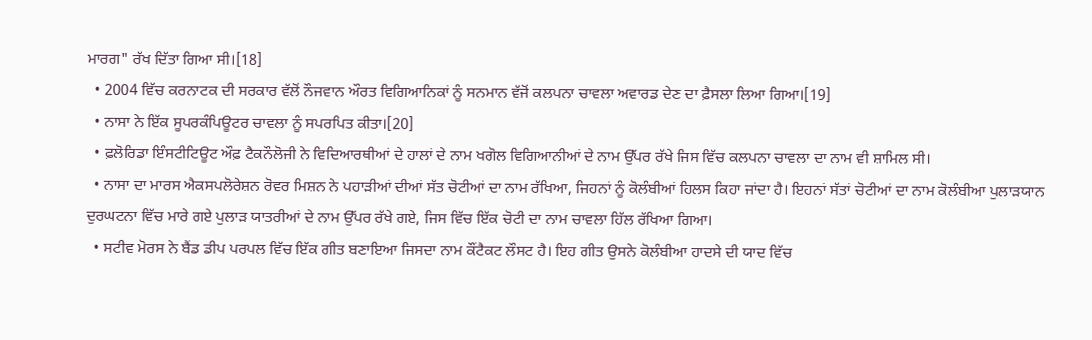ਮਾਰਗ" ਰੱਖ ਦਿੱਤਾ ਗਿਆ ਸੀ।[18]
  • 2004 ਵਿੱਚ ਕਰਨਾਟਕ ਦੀ ਸਰਕਾਰ ਵੱਲੋਂ ਨੌਜਵਾਨ ਔਰਤ ਵਿਗਿਆਨਿਕਾਂ ਨੂੰ ਸਨਮਾਨ ਵੱਜੋਂ ਕਲਪਨਾ ਚਾਵਲਾ ਅਵਾਰਡ ਦੇਣ ਦਾ ਫ਼ੈਸਲਾ ਲਿਆ ਗਿਆ।[19]
  • ਨਾਸਾ ਨੇ ਇੱਕ ਸੂਪਰਕੰਪਿਊਟਰ ਚਾਵਲਾ ਨੂੰ ਸਪਰਪਿਤ ਕੀਤਾ।[20]
  • ਫ਼ਲੋਰਿਡਾ ਇੰਸਟੀਟਿਊਟ ਔਫ਼ ਟੈਕਨੌਲੋਜੀ ਨੇ ਵਿਦਿਆਰਥੀਆਂ ਦੇ ਹਾਲਾਂ ਦੇ ਨਾਮ ਖਗੋਲ ਵਿਗਿਆਨੀਆਂ ਦੇ ਨਾਮ ਉੱਪਰ ਰੱਖੇ ਜਿਸ ਵਿੱਚ ਕਲਪਨਾ ਚਾਵਲਾ ਦਾ ਨਾਮ ਵੀ ਸ਼ਾਮਿਲ ਸੀ।
  • ਨਾਸਾ ਦਾ ਮਾਰਸ ਐਕਸਪਲੋਰੇਸ਼ਨ ਰੋਵਰ ਮਿਸ਼ਨ ਨੇ ਪਹਾੜੀਆਂ ਦੀਆਂ ਸੱਤ ਚੋਟੀਆਂ ਦਾ ਨਾਮ ਰੱਖਿਆ, ਜਿਹਨਾਂ ਨੂੰ ਕੋਲੰਬੀਆਂ ਹਿਲਸ ਕਿਹਾ ਜਾਂਦਾ ਹੈ। ਇਹਨਾਂ ਸੱਤਾਂ ਚੋਟੀਆਂ ਦਾ ਨਾਮ ਕੋਲੰਬੀਆ ਪੁਲਾੜਯਾਨ ਦੁਰਘਟਨਾ ਵਿੱਚ ਮਾਰੇ ਗਏ ਪੁਲਾੜ ਯਾਤਰੀਆਂ ਦੇ ਨਾਮ ਉੱਪਰ ਰੱਖੇ ਗਏ, ਜਿਸ ਵਿੱਚ ਇੱਕ ਚੋਟੀ ਦਾ ਨਾਮ ਚਾਵਲਾ ਹਿੱਲ ਰੱਖਿਆ ਗਿਆ।
  • ਸਟੀਵ ਮੋਰਸ ਨੇ ਬੈਂਡ ਡੀਪ ਪਰਪਲ ਵਿੱਚ ਇੱਕ ਗੀਤ ਬਣਾਇਆ ਜਿਸਦਾ ਨਾਮ ਕੌਂਟੈਕਟ ਲੌਸਟ ਹੈ। ਇਹ ਗੀਤ ਉਸਨੇ ਕੋਲੰਬੀਆ ਹਾਦਸੇ ਦੀ ਯਾਦ ਵਿੱਚ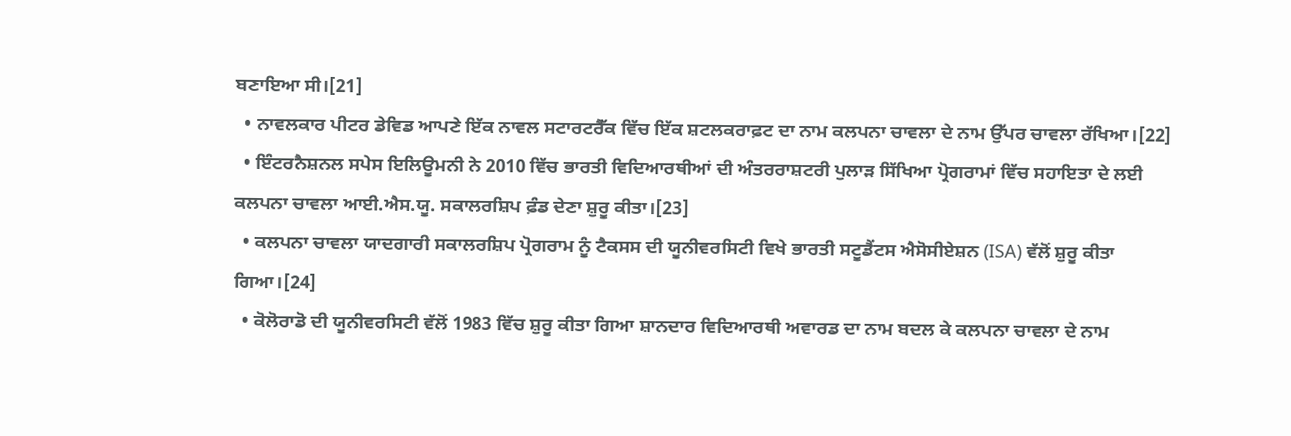ਬਣਾਇਆ ਸੀ।[21]
  • ਨਾਵਲਕਾਰ ਪੀਟਰ ਡੇਵਿਡ ਆਪਣੇ ਇੱਕ ਨਾਵਲ ਸਟਾਰਟਰੈੱਕ ਵਿੱਚ ਇੱਕ ਸ਼ਟਲਕਰਾਫ਼ਟ ਦਾ ਨਾਮ ਕਲਪਨਾ ਚਾਵਲਾ ਦੇ ਨਾਮ ਉੱਪਰ ਚਾਵਲਾ ਰੱਖਿਆ।[22]
  • ਇੰਟਰਨੈਸ਼ਨਲ ਸਪੇਸ ਇਲਿਊਮਨੀ ਨੇ 2010 ਵਿੱਚ ਭਾਰਤੀ ਵਿਦਿਆਰਥੀਆਂ ਦੀ ਅੰਤਰਰਾਸ਼ਟਰੀ ਪੁਲਾੜ ਸਿੱਖਿਆ ਪ੍ਰੋਗਰਾਮਾਂ ਵਿੱਚ ਸਹਾਇਤਾ ਦੇ ਲਈ ਕਲਪਨਾ ਚਾਵਲਾ ਆਈ.ਐਸ.ਯੂ. ਸਕਾਲਰਸ਼ਿਪ ਫ਼ੰਡ ਦੇਣਾ ਸ਼ੁਰੂ ਕੀਤਾ।[23]
  • ਕਲਪਨਾ ਚਾਵਲਾ ਯਾਦਗਾਰੀ ਸਕਾਲਰਸ਼ਿਪ ਪ੍ਰੋਗਰਾਮ ਨੂੰ ਟੈਕਸਸ ਦੀ ਯੂਨੀਵਰਸਿਟੀ ਵਿਖੇ ਭਾਰਤੀ ਸਟੂਡੈਂਟਸ ਐਸੋਸੀਏਸ਼ਨ (ISA) ਵੱਲੋਂ ਸ਼ੁਰੂ ਕੀਤਾ ਗਿਆ।[24]
  • ਕੋਲੋਰਾਡੋ ਦੀ ਯੂਨੀਵਰਸਿਟੀ ਵੱਲੋਂ 1983 ਵਿੱਚ ਸ਼ੁਰੂ ਕੀਤਾ ਗਿਆ ਸ਼ਾਨਦਾਰ ਵਿਦਿਆਰਥੀ ਅਵਾਰਡ ਦਾ ਨਾਮ ਬਦਲ ਕੇ ਕਲਪਨਾ ਚਾਵਲਾ ਦੇ ਨਾਮ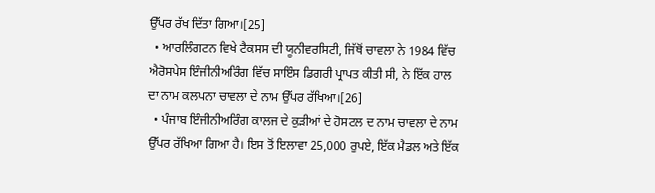ਉੱਪਰ ਰੱਖ ਦਿੱਤਾ ਗਿਆ।[25]
  • ਆਰਲਿੰਗਟਨ ਵਿਖੇ ਟੈਕਸਸ ਦੀ ਯੂਨੀਵਰਸਿਟੀ, ਜਿੱਥੋਂ ਚਾਵਲਾ ਨੇ 1984 ਵਿੱਚ ਐਰੋਸਪੇਸ ਇੰਜੀਨੀਅਰਿੰਗ ਵਿੱਚ ਸਾਇੰਸ ਡਿਗਰੀ ਪ੍ਰਾਪਤ ਕੀਤੀ ਸੀ, ਨੇ ਇੱਕ ਹਾਲ ਦਾ ਨਾਮ ਕਲਪਨਾ ਚਾਵਲਾ ਦੇ ਨਾਮ ਉੱਪਰ ਰੱਖਿਆ।[26]
  • ਪੰਜਾਬ ਇੰਜੀਨੀਅਰਿੰਗ ਕਾਲਜ ਦੇ ਕੁੜੀਆਂ ਦੇ ਹੋਸਟਲ ਦ ਨਾਮ ਚਾਵਲਾ ਦੇ ਨਾਮ ਉੱਪਰ ਰੱਖਿਆ ਗਿਆ ਹੈ। ਇਸ ਤੋਂ ਇਲਾਵਾ 25,000 ਰੁਪਏ, ਇੱਕ ਮੈਡਲ ਅਤੇ ਇੱਕ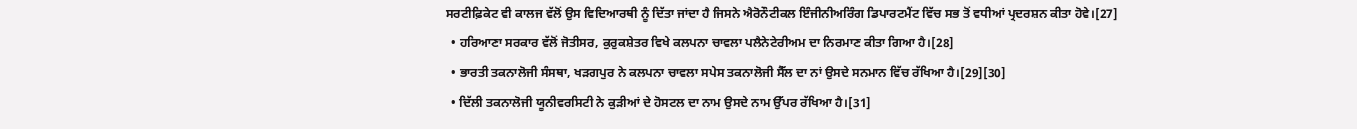ਸਰਟੀਫ਼ਿਕੇਟ ਵੀ ਕਾਲਜ ਵੱਲੋਂ ਉਸ ਵਿਦਿਆਰਥੀ ਨੂੰ ਦਿੱਤਾ ਜਾਂਦਾ ਹੈ ਜਿਸਨੇ ਐਰੋਨੌਟੀਕਲ ਇੰਜੀਨੀਅਰਿੰਗ ਡਿਪਾਰਟਮੈਂਟ ਵਿੱਚ ਸਭ ਤੋਂ ਵਧੀਆਂ ਪ੍ਰਦਰਸ਼ਨ ਕੀਤਾ ਹੋਵੇ।[27]
  • ਹਰਿਆਣਾ ਸਰਕਾਰ ਵੱਲੋਂ ਜੋਤੀਸਰ, ਕੁਰੁਕਸ਼ੇਤਰ ਵਿਖੇ ਕਲਪਨਾ ਚਾਵਲਾ ਪਲੈਨੇਟੇਰੀਅਮ ਦਾ ਨਿਰਮਾਣ ਕੀਤਾ ਗਿਆ ਹੈ।[28]
  • ਭਾਰਤੀ ਤਕਨਾਲੋਜੀ ਸੰਸਥਾ, ਖੜਗਪੁਰ ਨੇ ਕਲਪਨਾ ਚਾਵਲਾ ਸਪੇਸ ਤਕਨਾਲੋਜੀ ਸੈੱਲ ਦਾ ਨਾਂ ਉਸਦੇ ਸਨਮਾਨ ਵਿੱਚ ਰੱਖਿਆ ਹੈ।[29][30]
  • ਦਿੱਲੀ ਤਕਨਾਲੋਜੀ ਯੂਨੀਵਰਸਿਟੀ ਨੇ ਕੁੜੀਆਂ ਦੇ ਹੋਸਟਲ ਦਾ ਨਾਮ ਉਸਦੇ ਨਾਮ ਉੱਪਰ ਰੱਖਿਆ ਹੈ।[31]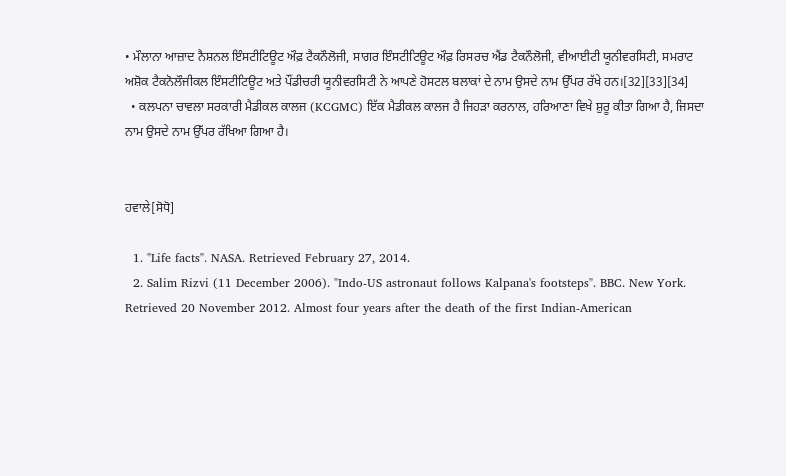• ਮੌਲਾਨਾ ਆਜ਼ਾਦ ਨੈਸ਼ਨਲ ਇੰਸਟੀਟਿਊਟ ਔਫ਼ ਟੈਕਨੌਲੋਜੀ, ਸਾਗਰ ਇੰਸਟੀਟਿਊਟ ਔਫ਼ ਰਿਸਰਚ ਐਂਡ ਟੈਕਨੌਲੋਜੀ, ਵੀਆਈਟੀ ਯੂਨੀਵਰਸਿਟੀ, ਸਮਰਾਟ ਅਸ਼ੋਕ ਟੈਕਨੋਲੌਜੀਕਲ ਇੰਸਟੀਟਿਊਟ ਅਤੇ ਪੌਂਡੀਚਰੀ ਯੂਨੀਵਰਸਿਟੀ ਨੇ ਆਪਣੇ ਹੋਸਟਲ ਬਲਾਕਾਂ ਦੇ ਨਾਮ ਉਸਦੇ ਨਾਮ ਉੱਪਰ ਰੱਖੇ ਹਨ।[32][33][34]
  • ਕਲਪਨਾ ਚਾਵਲਾ ਸਰਕਾਰੀ ਮੈਡੀਕਲ ਕਾਲਜ (KCGMC) ਇੱਕ ਮੈਡੀਕਲ ਕਾਲਜ ਹੈ ਜਿਹੜਾ ਕਰਨਾਲ, ਹਰਿਆਣਾ ਵਿਖੇ ਸ਼ੁਰੂ ਕੀਤਾ ਗਿਆ ਹੈ, ਜਿਸਦਾ ਨਾਮ ਉਸਦੇ ਨਾਮ ਉੱਪਰ ਰੱਖਿਆ ਗਿਆ ਹੈ।


ਹਵਾਲੇ[ਸੋਧੋ]

  1. "Life facts". NASA. Retrieved February 27, 2014.
  2. Salim Rizvi (11 December 2006). "Indo-US astronaut follows Kalpana's footsteps". BBC. New York. Retrieved 20 November 2012. Almost four years after the death of the first Indian-American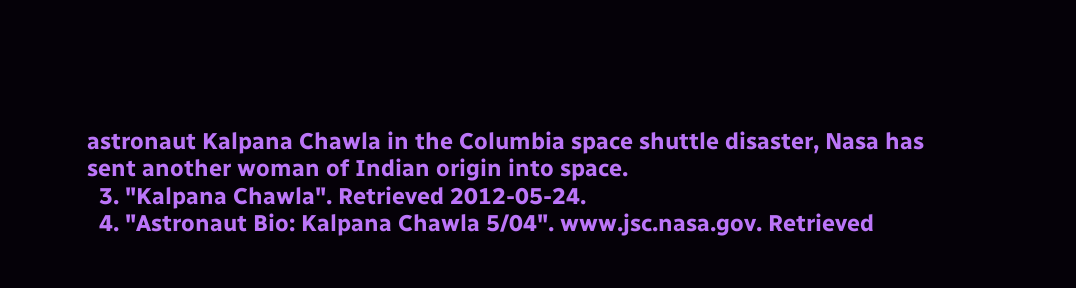astronaut Kalpana Chawla in the Columbia space shuttle disaster, Nasa has sent another woman of Indian origin into space.
  3. "Kalpana Chawla". Retrieved 2012-05-24.
  4. "Astronaut Bio: Kalpana Chawla 5/04". www.jsc.nasa.gov. Retrieved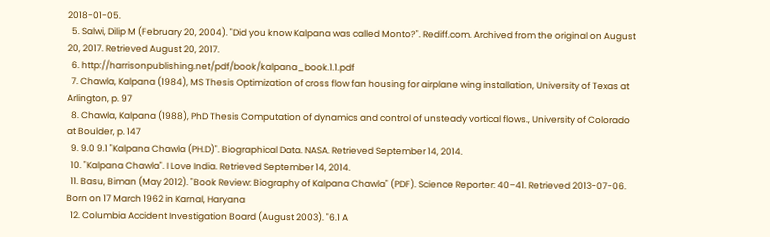2018-01-05.
  5. Salwi, Dilip M (February 20, 2004). "Did you know Kalpana was called Monto?". Rediff.com. Archived from the original on August 20, 2017. Retrieved August 20, 2017.
  6. http://harrisonpublishing.net/pdf/book/kalpana_book.1.1.pdf
  7. Chawla, Kalpana (1984), MS Thesis Optimization of cross flow fan housing for airplane wing installation, University of Texas at Arlington, p. 97
  8. Chawla, Kalpana (1988), PhD Thesis Computation of dynamics and control of unsteady vortical flows., University of Colorado at Boulder, p. 147
  9. 9.0 9.1 "Kalpana Chawla (PH.D)". Biographical Data. NASA. Retrieved September 14, 2014.
  10. "Kalpana Chawla". I Love India. Retrieved September 14, 2014.
  11. Basu, Biman (May 2012). "Book Review: Biography of Kalpana Chawla" (PDF). Science Reporter: 40–41. Retrieved 2013-07-06. Born on 17 March 1962 in Karnal, Haryana
  12. Columbia Accident Investigation Board (August 2003). "6.1 A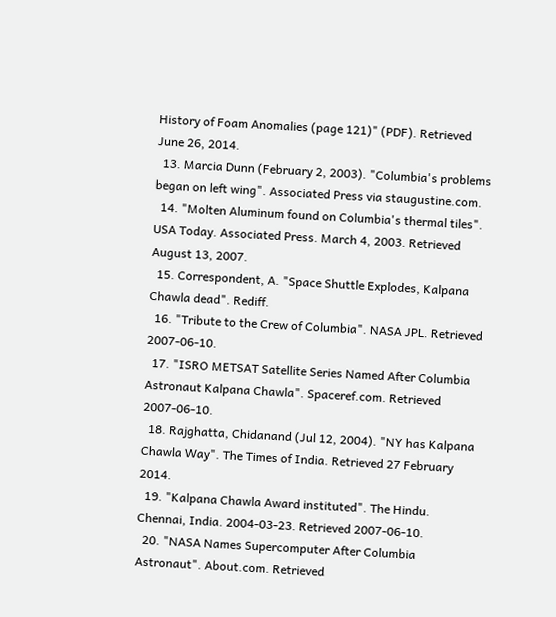History of Foam Anomalies (page 121)" (PDF). Retrieved June 26, 2014.
  13. Marcia Dunn (February 2, 2003). "Columbia's problems began on left wing". Associated Press via staugustine.com.
  14. "Molten Aluminum found on Columbia's thermal tiles". USA Today. Associated Press. March 4, 2003. Retrieved August 13, 2007.
  15. Correspondent, A. "Space Shuttle Explodes, Kalpana Chawla dead". Rediff.
  16. "Tribute to the Crew of Columbia". NASA JPL. Retrieved 2007-06-10.
  17. "ISRO METSAT Satellite Series Named After Columbia Astronaut Kalpana Chawla". Spaceref.com. Retrieved 2007-06-10.
  18. Rajghatta, Chidanand (Jul 12, 2004). "NY has Kalpana Chawla Way". The Times of India. Retrieved 27 February 2014.
  19. "Kalpana Chawla Award instituted". The Hindu. Chennai, India. 2004-03-23. Retrieved 2007-06-10.
  20. "NASA Names Supercomputer After Columbia Astronaut". About.com. Retrieved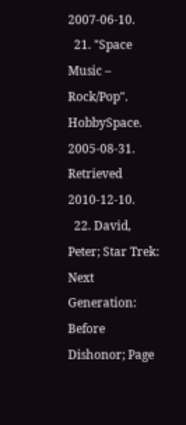2007-06-10.
  21. "Space Music – Rock/Pop". HobbySpace. 2005-08-31. Retrieved 2010-12-10.
  22. David, Peter; Star Trek: Next Generation: Before Dishonor; Page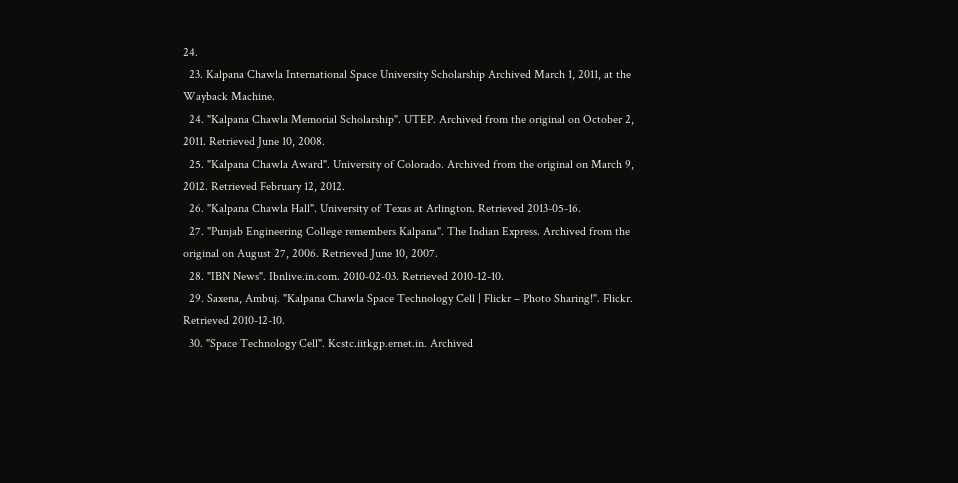24.
  23. Kalpana Chawla International Space University Scholarship Archived March 1, 2011, at the Wayback Machine.
  24. "Kalpana Chawla Memorial Scholarship". UTEP. Archived from the original on October 2, 2011. Retrieved June 10, 2008.
  25. "Kalpana Chawla Award". University of Colorado. Archived from the original on March 9, 2012. Retrieved February 12, 2012.
  26. "Kalpana Chawla Hall". University of Texas at Arlington. Retrieved 2013-05-16.
  27. "Punjab Engineering College remembers Kalpana". The Indian Express. Archived from the original on August 27, 2006. Retrieved June 10, 2007.
  28. "IBN News". Ibnlive.in.com. 2010-02-03. Retrieved 2010-12-10.
  29. Saxena, Ambuj. "Kalpana Chawla Space Technology Cell | Flickr – Photo Sharing!". Flickr. Retrieved 2010-12-10.
  30. "Space Technology Cell". Kcstc.iitkgp.ernet.in. Archived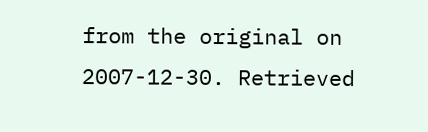from the original on 2007-12-30. Retrieved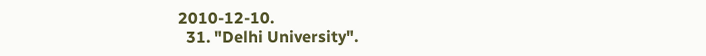2010-12-10.
  31. "Delhi University".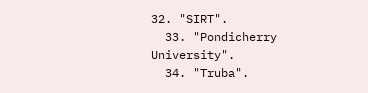32. "SIRT".
  33. "Pondicherry University".
  34. "Truba".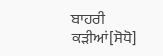ਬਾਹਰੀ ਕੜੀਆਂ[ਸੋਧੋ]